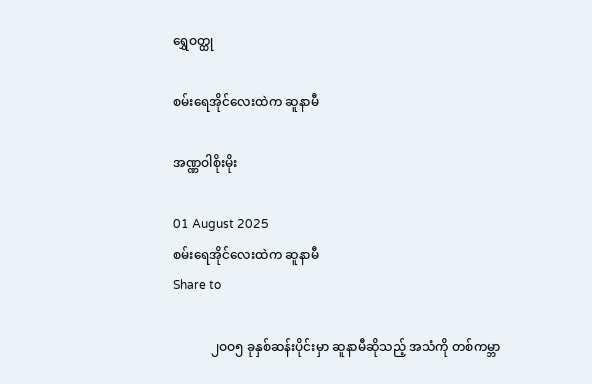ရွှေဝတ္ထု

စမ်းရေအိုင်လေးထဲက ဆူနာမီ

အဏ္ဏဝါစိုးမိုး

01 August 2025
စမ်းရေအိုင်လေးထဲက ဆူနာမီ
Share to

            ၂ဝဝ၅ ခုနှစ်ဆန်းပိုင်းမှာ ဆူနာမီဆိုသည့် အသံကို တစ်ကမ္ဘာ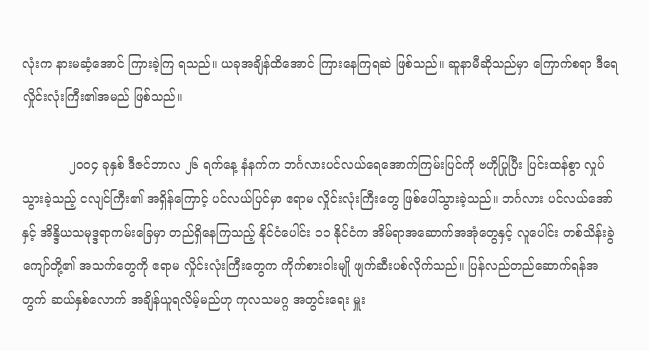လုံးက နားမဆံ့အောင် ကြားခဲ့ကြ ရသည်။ ယခုအချိန်ထိအောင် ကြားနေကြရဆဲ ဖြစ်သည်။ ဆူနာမီဆိုသည်မှာ ကြောက်စရာ ဒီရေလှိုင်းလုံးကြီး၏အမည် ဖြစ်သည်။

            ၂ဝဝ၄ ခုနှစ် ဒီဇင်ဘာလ ၂၆ ရက်နေ့ နံနက်က ဘင်္ဂလားပင်လယ်ရေအောက်ကြမ်းပြင်ကို ဗဟိုပြုပြီး ပြင်းထန်စွာ လှုပ်သွားခဲ့သည့် ငလျင်ကြီး၏ အရှိန်ကြောင့် ပင်လယ်ပြင်မှာ ဧရာမ လှိုင်းလုံးကြီးတွေ ဖြစ်ပေါ်သွားခဲ့သည်။ ဘင်္ဂလား ပင်လယ်အော်နှင့် အိန္ဒိယသမုဒ္ဒရာကမ်းခြေမှာ တည်ရှိနေကြသည့် နိုင်ငံပေါင်း ၁၁ နိုင်ငံက အိမ်ရာအဆောက်အအုံတွေနှင့် လူပေါင်း တစ်သိန်းခွဲ ကျော်တို့၏ အသက်တွေကို ဧရာမ လှိုင်းလုံးကြီးတွေက ကိုက်စားဝါးမျို ဖျက်ဆီးပစ်လိုက်သည်။ ပြန်လည်တည်ဆောက်ရန်အတွက် ဆယ်နှစ်လောက် အချိန်ယူရလိမ့်မည်ဟု ကုလသမဂ္ဂ အတွင်းရေး မှူး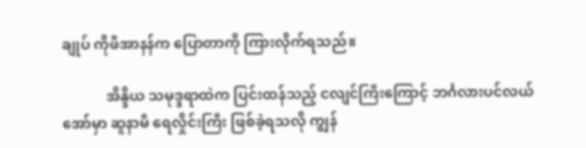ချုပ် ကိုဖီအာနန်က ပြောတာကို ကြားလိုက်ရသည်။

            အိန္ဒိယ သမုဒ္ဒရာထဲက ပြင်းထန်သည့် ငလျင်ကြီးကြောင့် ဘင်္ဂလားပင်လယ်အော်မှာ ဆူနာမီ ရေလှိုင်းကြီး ဖြစ်ခဲ့ရသလို ကျွန်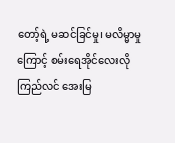တော့်ရဲ့ မဆင်ခြင်မှု၊ မလိမ္မာမှုကြောင့် စမ်းရေအိုင်လေးလို ကြည်လင် အေးမြ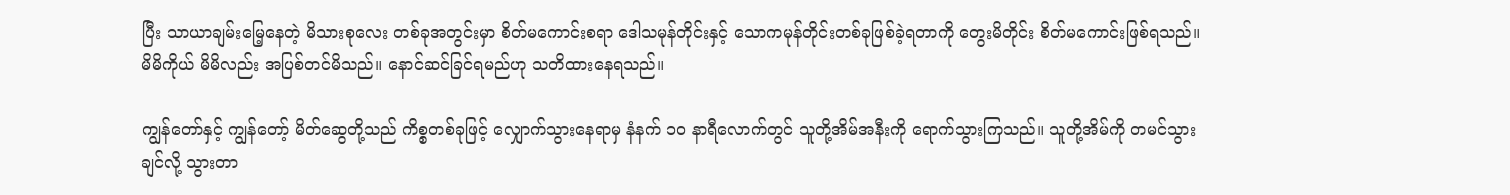ပြီး သာယာချမ်းမြေ့နေတဲ့ မိသားစုလေး တစ်ခုအတွင်းမှာ စိတ်မကောင်းစရာ ဒေါသမုန်တိုင်းနှင့် သောကမုန်တိုင်းတစ်ခုဖြစ်ခဲ့ရတာကို တွေးမိတိုင်း စိတ်မကောင်းဖြစ်ရသည်။ မိမိကိုယ် မိမိလည်း အပြစ်တင်မိသည်။ နောင်ဆင်ခြင်ရမည်ဟု သတိထားနေရသည်။

ကျွန်တော်နှင့် ကျွန်တော့် မိတ်ဆွေတို့သည် ကိစ္စတစ်ခုဖြင့် လျှောက်သွားနေရာမှ နံနက် ၁ဝ နာရီလောက်တွင် သူတို့အိမ်အနီးကို ရောက်သွားကြသည်။ သူတို့အိမ်ကို တမင်သွားချင်လို့ သွားတာ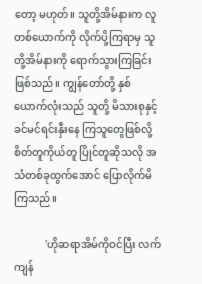တော့ မဟုတ်။ သူတို့အိမ်နားက လူတစ်ယောက်ကို လိုက်ပို့ကြရာမှ သူတို့အိမ်နားကို ရောက်သွားကြခြင်း ဖြစ်သည်။ ကျွန်တော်တို့ နှစ်ယောက်လုံးသည် သူတို့ မိသားစုနှင့် ခင်မင်ရင်းနှီးနေ ကြသူတွေဖြစ်လို့ စိတ်တူကိုယ်တူ ပြိုင်တူဆိုသလို အသံတစ်ခုထွက်အောင် ပြောလိုက်မိကြသည်။

            'ဟိုဆရာအိမ်ကိုဝင်ပြီး လက်ကျန်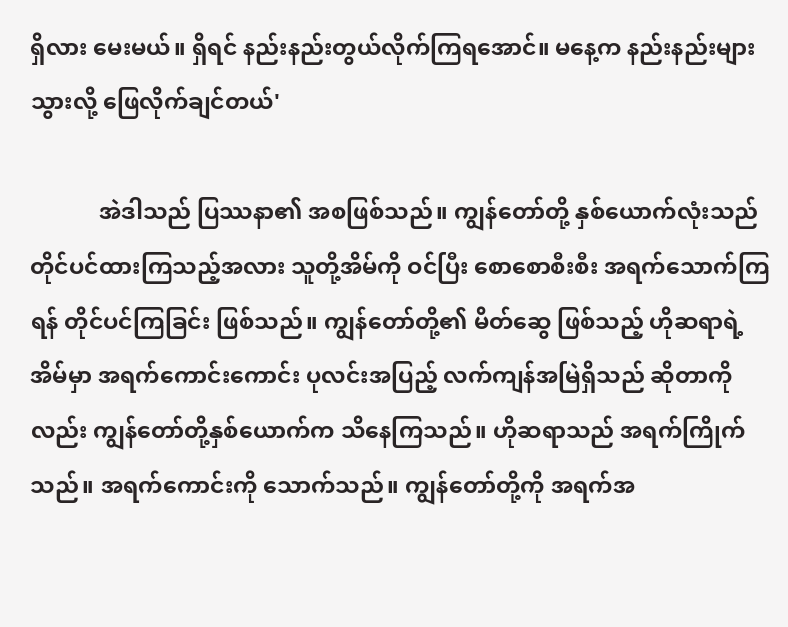ရှိလား မေးမယ်။ ရှိရင် နည်းနည်းတွယ်လိုက်ကြရအောင်။ မနေ့က နည်းနည်းများသွားလို့ ဖြေလိုက်ချင်တယ်'

            အဲဒါသည် ပြဿနာ၏ အစဖြစ်သည်။ ကျွန်တော်တို့ နှစ်ယောက်လုံးသည် တိုင်ပင်ထားကြသည့်အလား သူတို့အိမ်ကို ဝင်ပြီး စောစောစီးစီး အရက်သောက်ကြရန် တိုင်ပင်ကြခြင်း ဖြစ်သည်။ ကျွန်တော်တို့၏ မိတ်ဆွေ ဖြစ်သည့် ဟိုဆရာရဲ့အိမ်မှာ အရက်ကောင်းကောင်း ပုလင်းအပြည့် လက်ကျန်အမြဲရှိသည် ဆိုတာကိုလည်း ကျွန်တော်တို့နှစ်ယောက်က သိနေကြသည်။ ဟိုဆရာသည် အရက်ကြိုက်သည်။ အရက်ကောင်းကို သောက်သည်။ ကျွန်တော်တို့ကို အရက်အ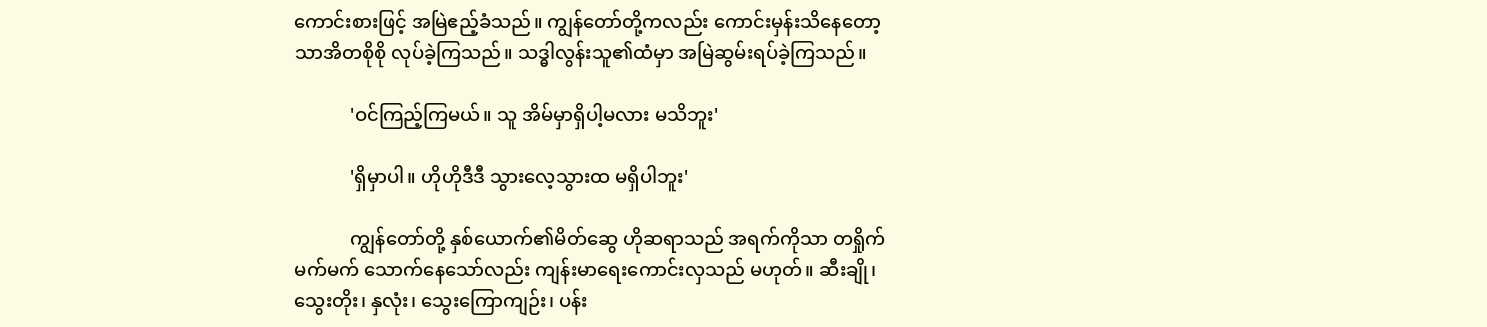ကောင်းစားဖြင့် အမြဲဧည့်ခံသည်။ ကျွန်တော်တို့ကလည်း ကောင်းမှန်းသိနေတော့ သာအိတစိုစို လုပ်ခဲ့ကြသည်။ သဒ္ဓါလွန်းသူ၏ထံမှာ အမြဲဆွမ်းရပ်ခဲ့ကြသည်။

            'ဝင်ကြည့်ကြမယ်။ သူ အိမ်မှာရှိပါ့မလား မသိဘူး'

            'ရှိမှာပါ။ ဟိုဟိုဒီဒီ သွားလေ့သွားထ မရှိပါဘူး'

            ကျွန်တော်တို့ နှစ်ယောက်၏မိတ်ဆွေ ဟိုဆရာသည် အရက်ကိုသာ တရှိုက်မက်မက် သောက်နေသော်လည်း ကျန်းမာရေးကောင်းလှသည် မဟုတ်။ ဆီးချို၊ သွေးတိုး၊ နှလုံး၊ သွေးကြောကျဉ်း၊ ပန်း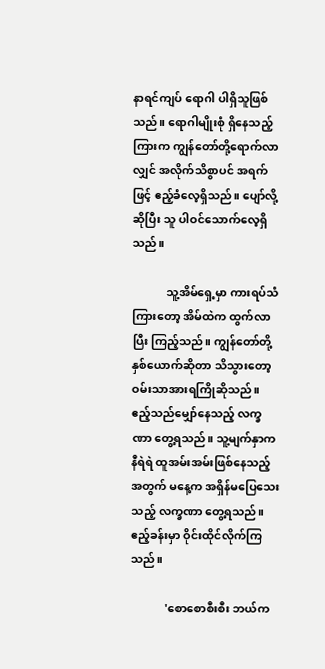နာရင်ကျပ် ရောဂါ ပါရှိသူဖြစ်သည်။ ရောဂါမျိုးစုံ ရှိနေသည့်ကြားက ကျွန်တော်တို့ရောက်လာလျှင် အလိုက်သိစွာပင် အရက်ဖြင့် ဧည့်ခံလေ့ရှိသည်။ ပျော်လို့ဆိုပြီး သူ ပါဝင်သောက်လေ့ရှိသည်။

            သူ့အိမ်ရှေ့မှာ ကားရပ်သံကြားတော့ အိမ်ထဲက ထွက်လာပြီး ကြည့်သည်။ ကျွန်တော်တို့ နှစ်ယောက်ဆိုတာ သိသွားတော့ ဝမ်းသာအားရကြိုဆိုသည်။ ဧည့်သည်မျှော်နေသည့် လက္ခဏာ တွေ့ရသည်။ သူ့မျက်နှာက နီရဲရဲ ထူအမ်းအမ်းဖြစ်နေသည့်အတွက် မနေ့က အရှိန်မပြေသေးသည့် လက္ခဏာ တွေ့ရသည်။ ဧည့်ခန်းမှာ ဝိုင်းထိုင်လိုက်ကြသည်။

            'စောစောစီးစီး ဘယ်က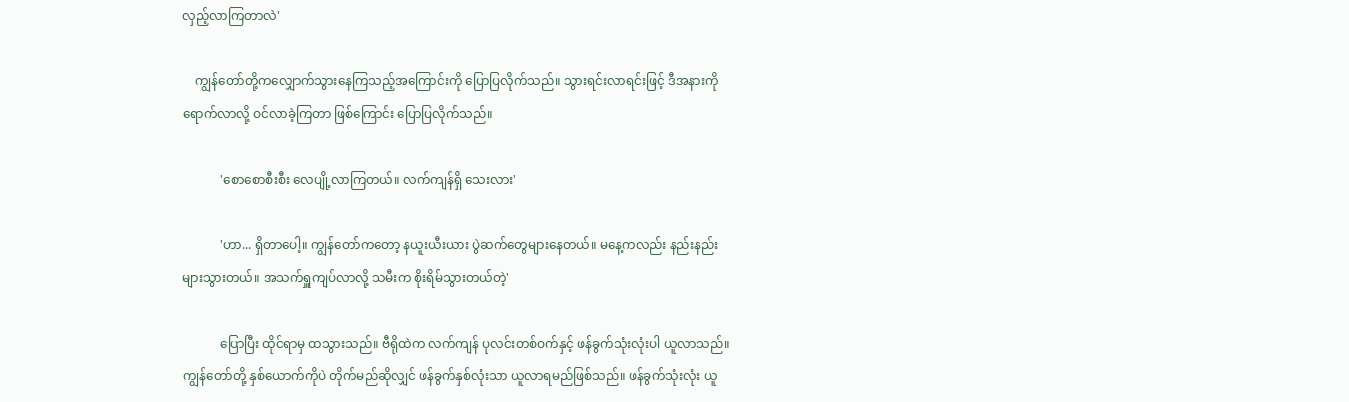လှည့်လာကြတာလဲ'

    ကျွန်တော်တို့ကလျှောက်သွားနေကြသည့်အကြောင်းကို ပြောပြလိုက်သည်။ သွားရင်းလာရင်းဖြင့် ဒီအနားကို ရောက်လာလို့ ဝင်လာခဲ့ကြတာ ဖြစ်ကြောင်း ပြောပြလိုက်သည်။

            'စောစောစီးစီး လေပျို့လာကြတယ်။ လက်ကျန်ရှိ သေးလား'

            'ဟာ... ရှိတာပေါ့။ ကျွန်တော်ကတော့ နယူးယီးယား ပွဲဆက်တွေများနေတယ်။ မနေ့ကလည်း နည်းနည်း များသွားတယ်။ အသက်ရှူကျပ်လာလို့ သမီးက စိုးရိမ်သွားတယ်တဲ့'

            ပြောပြီး ထိုင်ရာမှ ထသွားသည်။ ဗီရိုထဲက လက်ကျန် ပုလင်းတစ်ဝက်နှင့် ဖန်ခွက်သုံးလုံးပါ ယူလာသည်။ ကျွန်တော်တို့ နှစ်ယောက်ကိုပဲ တိုက်မည်ဆိုလျှင် ဖန်ခွက်နှစ်လုံးသာ ယူလာရမည်ဖြစ်သည်။ ဖန်ခွက်သုံးလုံး ယူ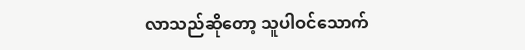လာသည်ဆိုတော့ သူပါဝင်သောက်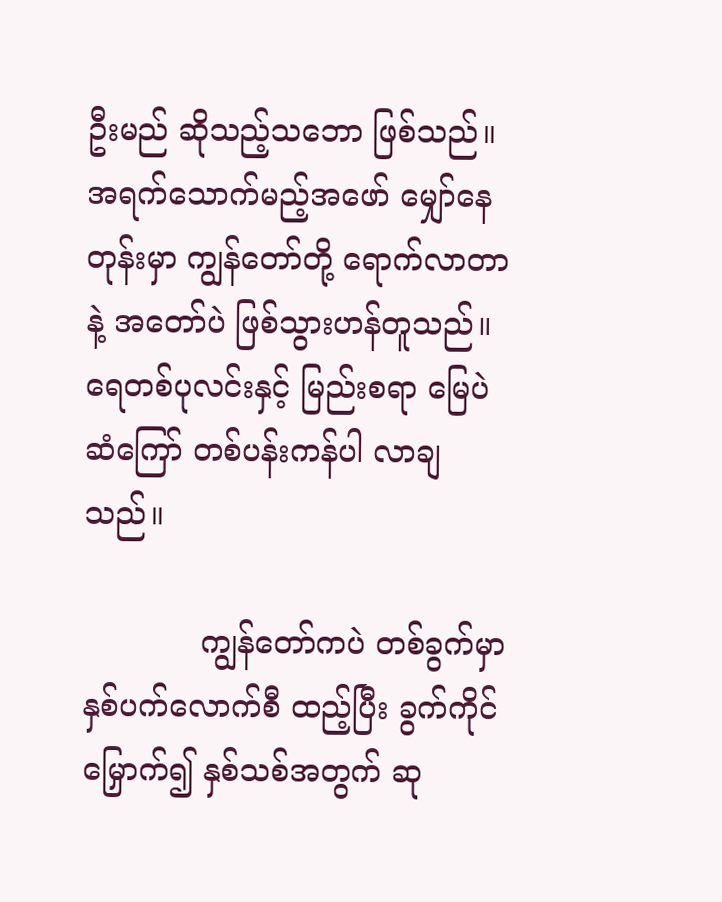ဦးမည် ဆိုသည့်သဘော ဖြစ်သည်။ အရက်သောက်မည့်အဖော် မျှော်နေတုန်းမှာ ကျွန်တော်တို့ ရောက်လာတာနဲ့ အတော်ပဲ ဖြစ်သွားဟန်တူသည်။ ရေတစ်ပုလင်းနှင့် မြည်းစရာ မြေပဲဆံကြော် တစ်ပန်းကန်ပါ လာချသည်။

            ကျွန်တော်ကပဲ တစ်ခွက်မှာ နှစ်ပက်လောက်စီ ထည့်ပြီး ခွက်ကိုင်မြှောက်၍ နှစ်သစ်အတွက် ဆု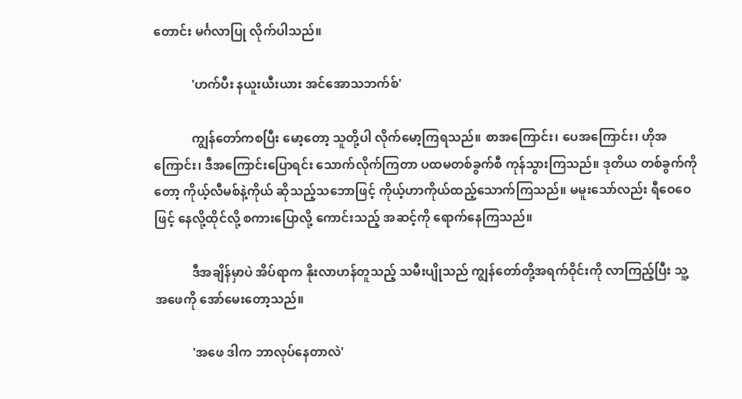တောင်း မင်္ဂလာပြု လိုက်ပါသည်။

            'ဟက်ပီး နယူးယီးယား အင်အောသဘက်စ်'

            ကျွန်တော်ကစပြီး မော့တော့ သူတို့ပါ လိုက်မော့ကြရသည်။ စာအကြောင်း၊ ပေအကြောင်း၊ ဟိုအကြောင်း၊ ဒီအကြောင်းပြောရင်း သောက်လိုက်ကြတာ ပထမတစ်ခွက်စီ ကုန်သွားကြသည်။ ဒုတိယ တစ်ခွက်ကိုတော့ ကိုယ့်လီမစ်နဲ့ကိုယ် ဆိုသည့်သဘောဖြင့် ကိုယ့်ဟာကိုယ်ထည့်သောက်ကြသည်။ မမူးသော်လည်း ရီဝေဝေဖြင့် နေလို့ထိုင်လို့ စကားပြောလို့ ကောင်းသည့် အဆင့်ကို ရောက်နေကြသည်။

            ဒီအချိန်မှာပဲ အိပ်ရာက နိုးလာဟန်တူသည့် သမီးပျိုသည် ကျွန်တော်တို့အရက်ဝိုင်းကို လာကြည့်ပြီး သူ့ အဖေကို အော်မေးတော့သည်။

            'အဖေ ဒါက ဘာလုပ်နေတာလဲ'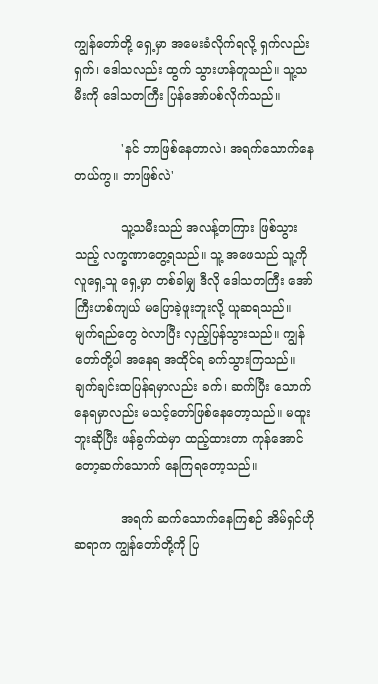ကျွန်တော်တို့ ရှေ့မှာ အမေးခံလိုက်ရလို့ ရှက်လည်း ရှက်၊ ဒေါသလည်း ထွက် သွားဟန်တူသည်။ သူ့သမီးကို ဒေါသတကြီး ပြန်အော်ပစ်လိုက်သည်။

            'နင် ဘာဖြစ်နေတာလဲ၊ အရက်သောက်နေတယ်ကွ။ ဘာဖြစ်လဲ'

            သူ့သမီးသည် အလန့်တကြား ဖြစ်သွားသည့် လက္ခဏာတွေ့ရသည်။ သူ့ အဖေသည် သူ့ကို လူရှေ့သူ ရှေ့မှာ တစ်ခါမျှ ဒီလို ဒေါသတကြီး အော်ကြီးဟစ်ကျယ် မပြောခဲ့ဖူးဘူးလို့ ယူဆရသည်။ မျက်ရည်တွေ ဝဲလာပြီး လှည့်ပြန်သွားသည်။ ကျွန်တော်တို့ပါ အနေရ အထိုင်ရ ခက်သွားကြသည်။ ချက်ချင်းထပြန်ရမှာလည်း ခက်၊ ဆက်ပြီး သောက်နေရမှာလည်း မသင့်တော်ဖြစ်နေတော့သည်။ မထူးဘူးဆိုပြီး ဖန်ခွက်ထဲမှာ ထည့်ထားတာ ကုန်အောင်တော့ဆက်သောက် နေကြရတော့သည်။

            အရက် ဆက်သောက်နေကြစဉ် အိမ်ရှင်ဟိုဆရာက ကျွန်တော်တို့ကို ပြ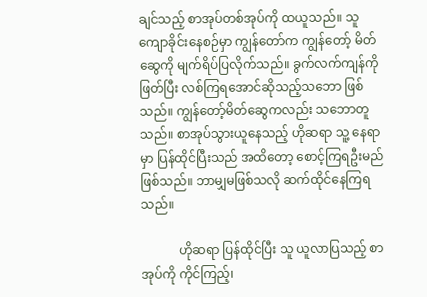ချင်သည့် စာအုပ်တစ်အုပ်ကို ထယူသည်။ သူ ကျောခိုင်းနေစဉ်မှာ ကျွန်တော်က ကျွန်တော့် မိတ်ဆွေကို မျက်ရိပ်ပြလိုက်သည်။ ခွက်လက်ကျန်ကို ဖြတ်ပြီး လစ်ကြရအောင်ဆိုသည့်သဘော ဖြစ်သည်။ ကျွန်တော့်မိတ်ဆွေကလည်း သဘောတူသည်။ စာအုပ်သွားယူနေသည့် ဟိုဆရာ သူ့ နေရာမှာ ပြန်ထိုင်ပြီးသည် အထိတော့ စောင့်ကြရဦးမည် ဖြစ်သည်။ ဘာမျှမဖြစ်သလို ဆက်ထိုင်နေကြရသည်။

            ဟိုဆရာ ပြန်ထိုင်ပြီး သူ ယူလာပြသည့် စာအုပ်ကို ကိုင်ကြည့်၊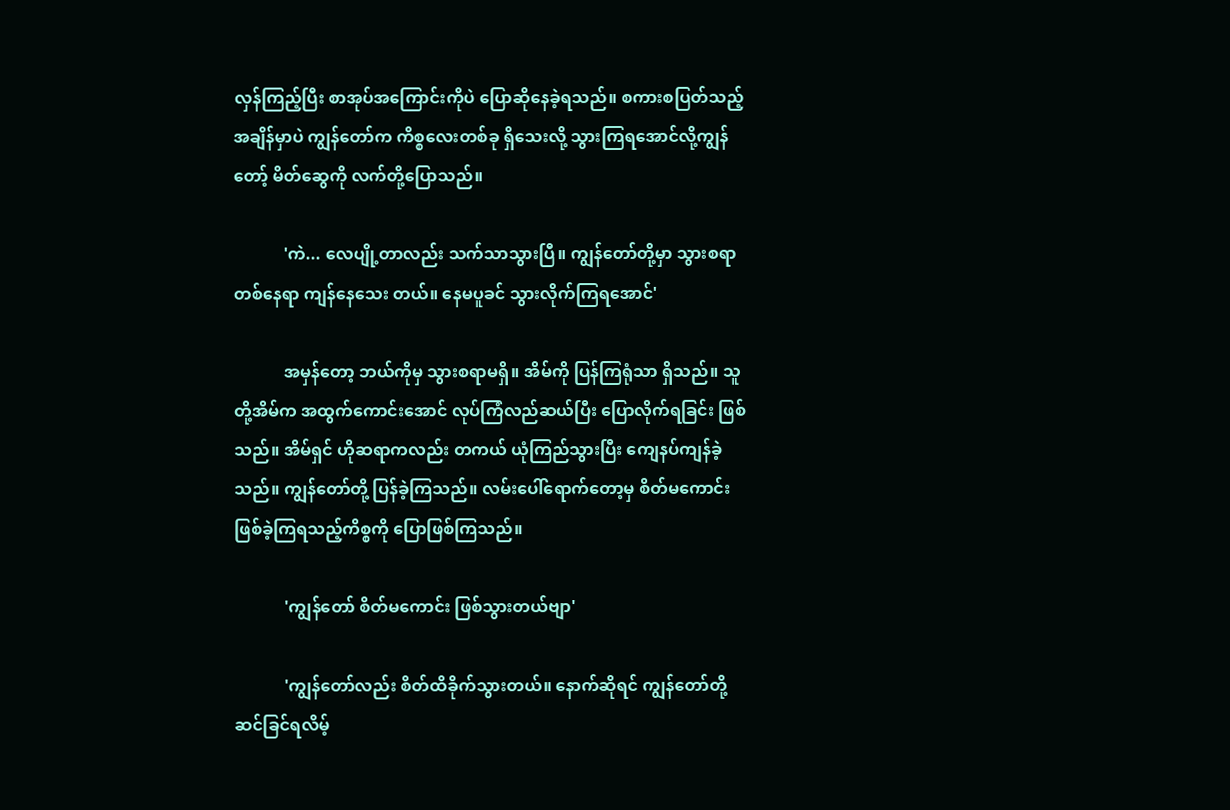လှန်ကြည့်ပြီး စာအုပ်အကြောင်းကိုပဲ ပြောဆိုနေခဲ့ရသည်။ စကားစပြတ်သည့်အချိန်မှာပဲ ကျွန်တော်က ကိစ္စလေးတစ်ခု ရှိသေးလို့ သွားကြရအောင်လို့ကျွန်တော့် မိတ်ဆွေကို လက်တို့ပြောသည်။

            'ကဲ... လေပျို့တာလည်း သက်သာသွားပြီ။ ကျွန်တော်တို့မှာ သွားစရာ တစ်နေရာ ကျန်နေသေး တယ်။ နေမပူခင် သွားလိုက်ကြရအောင်'

            အမှန်တော့ ဘယ်ကိုမှ သွားစရာမရှိ။ အိမ်ကို ပြန်ကြရုံသာ ရှိသည်။ သူတို့အိမ်က အထွက်ကောင်းအောင် လုပ်ကြံလည်ဆယ်ပြီး ပြောလိုက်ရခြင်း ဖြစ်သည်။ အိမ်ရှင် ဟိုဆရာကလည်း တကယ် ယုံကြည်သွားပြီး ကျေနပ်ကျန်ခဲ့သည်။ ကျွန်တော်တို့ ပြန်ခဲ့ကြသည်။ လမ်းပေါ်ရောက်တော့မှ စိတ်မကောင်းဖြစ်ခဲ့ကြရသည့်ကိစ္စကို ပြောဖြစ်ကြသည်။

            'ကျွန်တော် စိတ်မကောင်း ဖြစ်သွားတယ်ဗျာ'

            'ကျွန်တော်လည်း စိတ်ထိခိုက်သွားတယ်။ နောက်ဆိုရင် ကျွန်တော်တို့ ဆင်ခြင်ရလိမ့်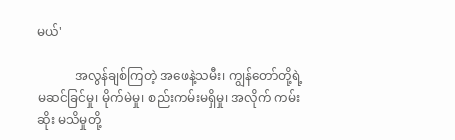မယ်'

            အလွန်ချစ်ကြတဲ့ အဖေနဲ့သမီး၊ ကျွန်တော်တို့ရဲ့ မဆင်ခြင်မှု၊ မိုက်မဲမှု၊ စည်းကမ်းမရှိမှု၊ အလိုက် ကမ်းဆိုး မသိမှုတို့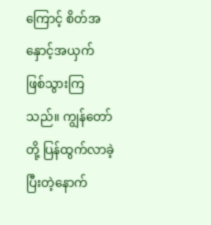ကြောင့် စိတ်အနှောင့်အယှက် ဖြစ်သွားကြသည်။ ကျွန်တော်တို့ ပြန်ထွက်လာခဲ့ပြီးတဲ့နောက်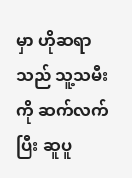မှာ ဟိုဆရာသည် သူ့သမီးကို ဆက်လက်ပြီး ဆူပူ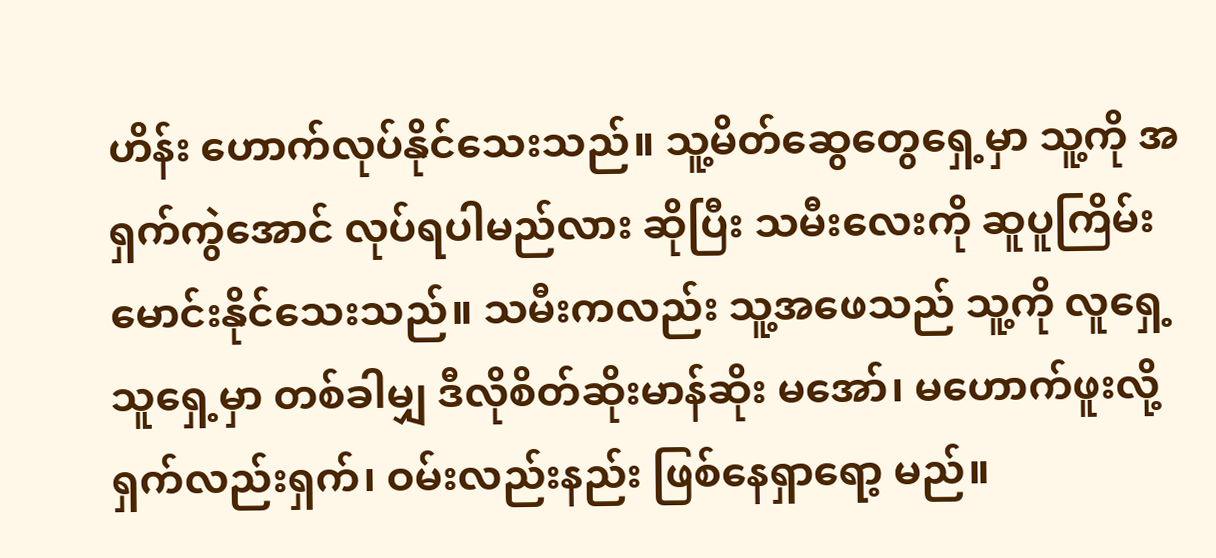ဟိန်း ဟောက်လုပ်နိုင်သေးသည်။ သူ့မိတ်ဆွေတွေရှေ့မှာ သူ့ကို အရှက်ကွဲအောင် လုပ်ရပါမည်လား ဆိုပြီး သမီးလေးကို ဆူပူကြိမ်းမောင်းနိုင်သေးသည်။ သမီးကလည်း သူ့အဖေသည် သူ့ကို လူရှေ့ သူရှေ့မှာ တစ်ခါမျှ ဒီလိုစိတ်ဆိုးမာန်ဆိုး မအော်၊ မဟောက်ဖူးလို့ ရှက်လည်းရှက်၊ ဝမ်းလည်းနည်း ဖြစ်နေရှာရော့ မည်။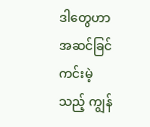ဒါတွေဟာ အဆင်ခြင်ကင်းမဲ့သည့် ကျွန်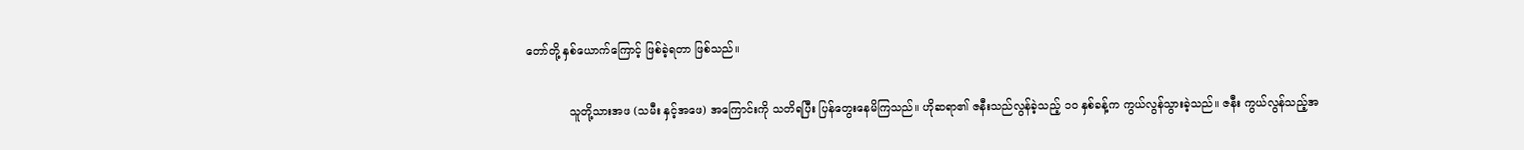တော်တို့ နှစ်ယောက်ကြောင့် ဖြစ်ခဲ့ရတာ ဖြစ်သည်။

            သူတို့သားအဖ (သမီး နှင့်အဖေ) အကြောင်းကို သတိရပြီး ပြန်တွေးနေမိကြသည်။ ဟိုဆရာ၏ ဇနီးသည်လွန်ခဲ့သည့် ၁ဝ နှစ်ခန့်က ကွယ်လွန်သွားခဲ့သည်။ ဇနီး ကွယ်လွန်သည့်အ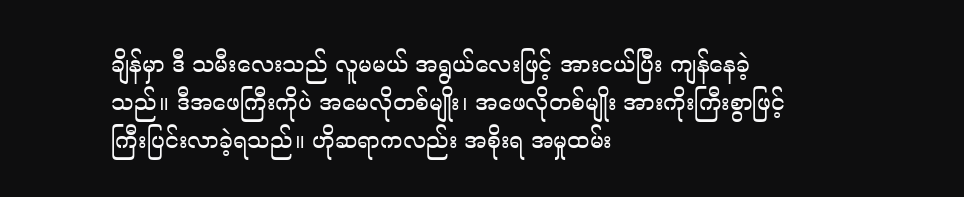ချိန်မှာ ဒီ သမီးလေးသည် လူမမယ် အရွယ်လေးဖြင့် အားငယ်ပြီး ကျန်နေခဲ့သည်။ ဒီအဖေကြီးကိုပဲ အမေလိုတစ်မျိုး၊ အဖေလိုတစ်မျိုး အားကိုးကြီးစွာဖြင့် ကြီးပြင်းလာခဲ့ရသည်။ ဟိုဆရာကလည်း အစိုးရ အမှုထမ်း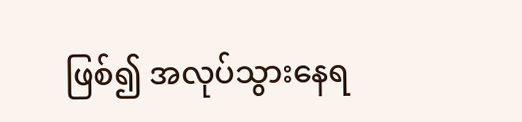ဖြစ်၍ အလုပ်သွားနေရ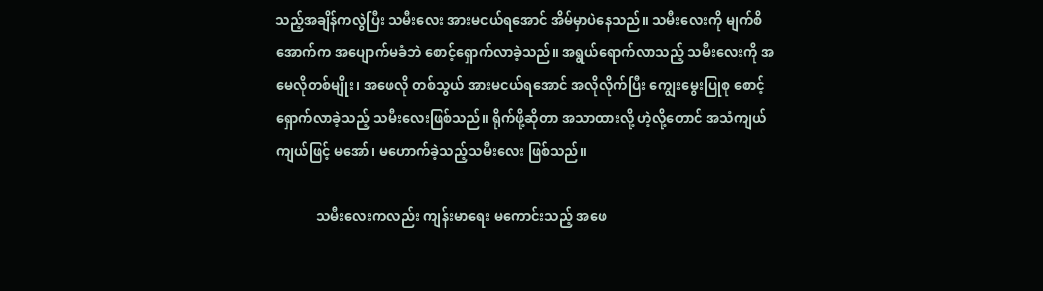သည့်အချိန်ကလွဲပြီး သမီးလေး အားမငယ်ရအောင် အိမ်မှာပဲနေသည်။ သမီးလေးကို မျက်စိအောက်က အပျောက်မခံဘဲ စောင့်ရှောက်လာခဲ့သည်။ အရွယ်ရောက်လာသည့် သမီးလေးကို အမေလိုတစ်မျိုး၊ အဖေလို တစ်သွယ် အားမငယ်ရအောင် အလိုလိုက်ပြီး ကျွေးမွေးပြုစု စောင့်ရှောက်လာခဲ့သည့် သမီးလေးဖြစ်သည်။ ရိုက်ဖို့ဆိုတာ အသာထားလို့ ဟဲ့လို့တောင် အသံကျယ် ကျယ်ဖြင့် မအော်၊ မဟောက်ခဲ့သည့်သမီးလေး ဖြစ်သည်။

            သမီးလေးကလည်း ကျန်းမာရေး မကောင်းသည့် အဖေ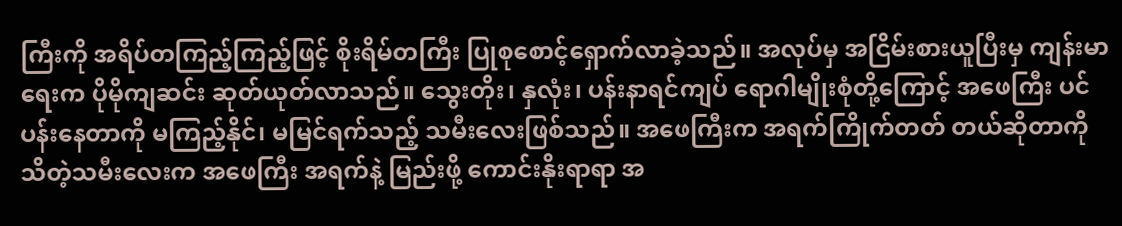ကြီးကို အရိပ်တကြည့်ကြည့်ဖြင့် စိုးရိမ်တကြီး ပြုစုစောင့်ရှောက်လာခဲ့သည်။ အလုပ်မှ အငြိမ်းစားယူပြီးမှ ကျန်းမာရေးက ပိုမိုကျဆင်း ဆုတ်ယုတ်လာသည်။ သွေးတိုး၊ နှလုံး၊ ပန်းနာရင်ကျပ် ရောဂါမျိုးစုံတို့ကြောင့် အဖေကြီး ပင်ပန်းနေတာကို မကြည့်နိုင်၊ မမြင်ရက်သည့် သမီးလေးဖြစ်သည်။ အဖေကြီးက အရက်ကြိုက်တတ် တယ်ဆိုတာကို သိတဲ့သမီးလေးက အဖေကြီး အရက်နဲ့ မြည်းဖို့ ကောင်းနိုးရာရာ အ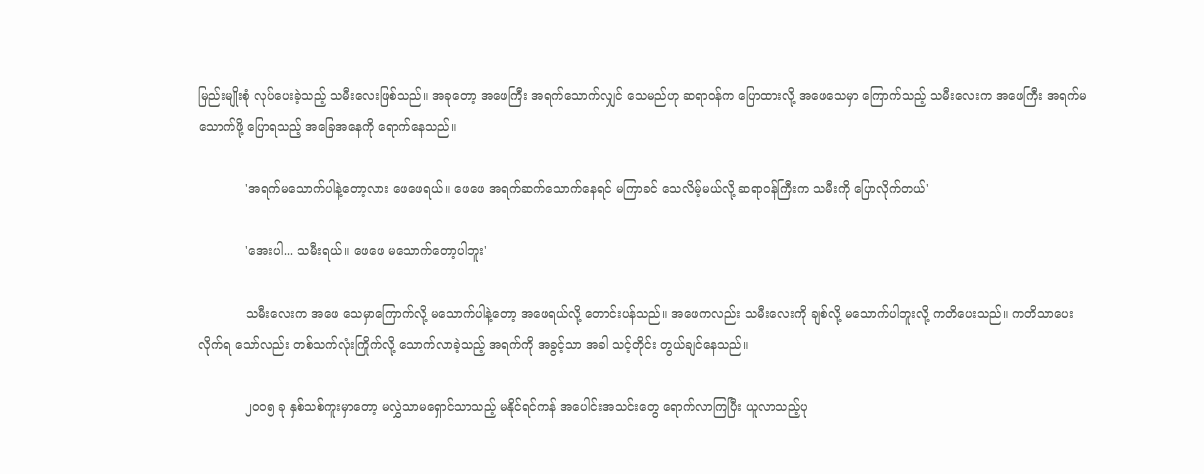မြည်းမျိုးစုံ လုပ်ပေးခဲ့သည့် သမီးလေးဖြစ်သည်။ အခုတော့ အဖေကြီး အရက်သောက်လျှင် သေမည်ဟု ဆရာဝန်က ပြောထားလို့ အဖေသေမှာ ကြောက်သည့် သမီးလေးက အဖေကြီး အရက်မသောက်ဖို့ ပြောရသည့် အခြေအနေကို ရောက်နေသည်။

            'အရက်မသောက်ပါနဲ့တော့လား ဖေဖေရယ်။ ဖေဖေ အရက်ဆက်သောက်နေရင် မကြာခင် သေလိမ့်မယ်လို့ ဆရာဝန်ကြီးက သမီးကို ပြောလိုက်တယ်'

            'အေးပါ... သမီးရယ်။ ဖေဖေ မသောက်တော့ပါဘူး'

            သမီးလေးက အဖေ သေမှာကြောက်လို့ မသောက်ပါနဲ့တော့ အဖေရယ်လို့ တောင်းပန်သည်။ အဖေကလည်း သမီးလေးကို ချစ်လို့ မသောက်ပါဘူးလို့ ကတိပေးသည်။ ကတိသာပေးလိုက်ရ သော်လည်း တစ်သက်လုံးကြိုက်လို့ သောက်လာခဲ့သည့် အရက်ကို အခွင့်သာ အခါ သင့်တိုင်း တွယ်ချင်နေသည်။

            ၂ဝဝ၅ ခု နှစ်သစ်ကူးမှာတော့ မလွှဲသာမရှောင်သာသည့် မနိုင်ရင်ကန် အပေါင်းအသင်းတွေ ရောက်လာကြပြီး ယူလာသည့်ပု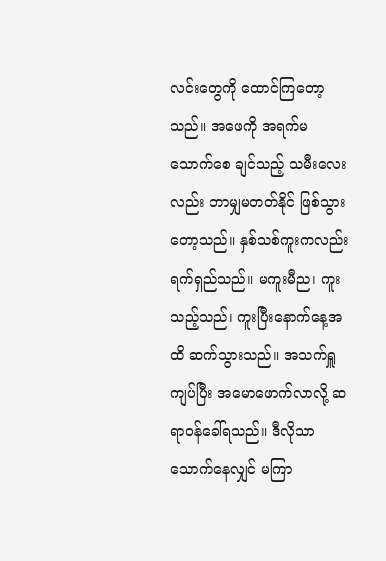လင်းတွေကို ထောင်ကြတော့သည်။ အဖေကို အရက်မသောက်စေ ချင်သည့် သမီးလေးလည်း ဘာမျှမတတ်နိုင် ဖြစ်သွားတော့သည်။ နှစ်သစ်ကူးကလည်း ရက်ရှည်သည်။ မကူးမီည၊ ကူးသည့်သည်၊ ကူးပြီးနောက်နေ့အထိ ဆက်သွားသည်။ အသက်ရှူကျပ်ပြီး အမောဖောက်လာလို့ ဆရာဝန်ခေါ်ရသည်။ ဒီလိုသာ သောက်နေလျှင် မကြာ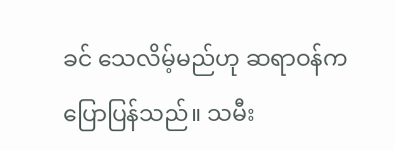ခင် သေလိမ့်မည်ဟု ဆရာဝန်က ပြောပြန်သည်။ သမီး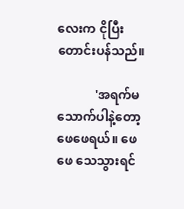လေးက ငိုပြီး တောင်းပန်သည်။

            'အရက်မသောက်ပါနဲ့တော့ ဖေဖေရယ်။ ဖေဖေ သေသွားရင်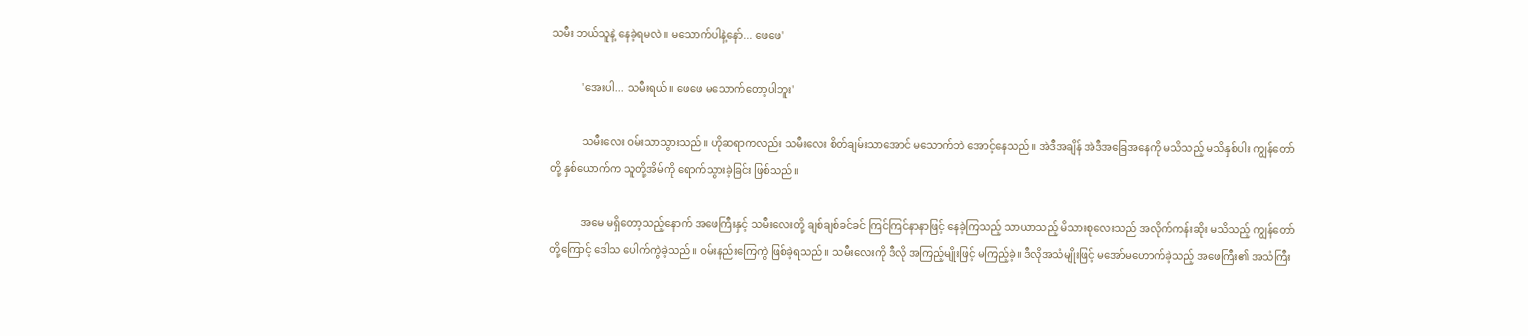သမီး ဘယ်သူနဲ့ နေခဲ့ရမလဲ။ မသောက်ပါနဲ့နော်... ဖေဖေ'

            'အေးပါ... သမီးရယ်။ ဖေဖေ မသောက်တော့ပါဘူး'

            သမီးလေး ဝမ်းသာသွားသည်။ ဟိုဆရာကလည်း သမီးလေး စိတ်ချမ်းသာအောင် မသောက်ဘဲ အောင့်နေသည်။ အဲဒီအချိန် အဲဒီအခြေအနေကို မသိသည့် မသိနှစ်ပါး ကျွန်တော်တို့ နှစ်ယောက်က သူတို့အိမ်ကို ရောက်သွားခဲ့ခြင်း ဖြစ်သည်။

            အမေ မရှိတော့သည့်နောက် အဖေကြီးနှင့် သမီးလေးတို့ ချစ်ချစ်ခင်ခင် ကြင်ကြင်နာနာဖြင့် နေခဲ့ကြသည့် သာယာသည့် မိသားစုလေးသည် အလိုက်ကန်းဆိုး မသိသည့် ကျွန်တော်တို့ကြောင့် ဒေါသ ပေါက်ကွဲခဲ့သည်။ ဝမ်းနည်းကြေကွဲ ဖြစ်ခဲ့ရသည်။ သမီးလေးကို ဒီလို အကြည့်မျိုးဖြင့် မကြည့်ခဲ့။ ဒီလိုအသံမျိုးဖြင့် မအော်မဟောက်ခဲ့သည့် အဖေကြီး၏ အသံကြီး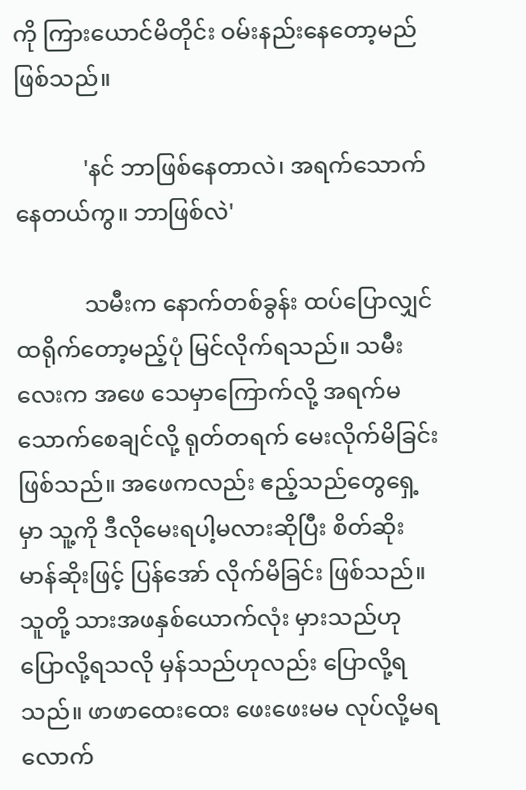ကို ကြားယောင်မိတိုင်း ဝမ်းနည်းနေတော့မည် ဖြစ်သည်။

            'နင် ဘာဖြစ်နေတာလဲ၊ အရက်သောက်နေတယ်ကွ။ ဘာဖြစ်လဲ'

            သမီးက နောက်တစ်ခွန်း ထပ်ပြောလျှင် ထရိုက်တော့မည့်ပုံ မြင်လိုက်ရသည်။ သမီးလေးက အဖေ သေမှာကြောက်လို့ အရက်မသောက်စေချင်လို့ ရုတ်တရက် မေးလိုက်မိခြင်း ဖြစ်သည်။ အဖေကလည်း ဧည့်သည်တွေရှေ့မှာ သူ့ကို ဒီလိုမေးရပါ့မလားဆိုပြီး စိတ်ဆိုးမာန်ဆိုးဖြင့် ပြန်အော် လိုက်မိခြင်း ဖြစ်သည်။ သူတို့ သားအဖနှစ်ယောက်လုံး မှားသည်ဟု ပြောလို့ရသလို မှန်သည်ဟုလည်း ပြောလို့ရသည်။ ဖာဖာထေးထေး ဖေးဖေးမမ လုပ်လို့မရလောက်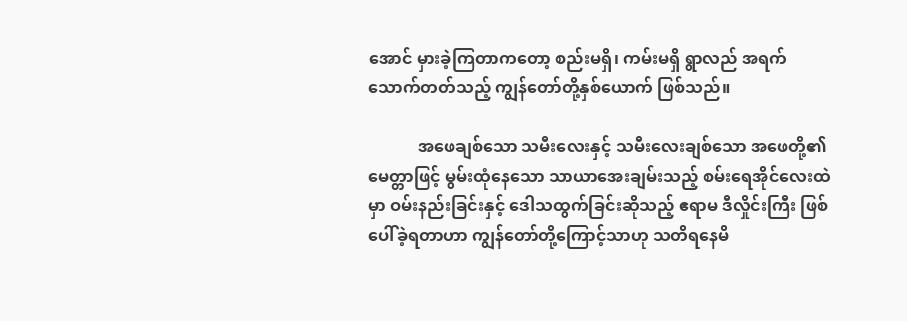အောင် မှားခဲ့ကြတာကတော့ စည်းမရှိ၊ ကမ်းမရှိ ရွာလည် အရက်သောက်တတ်သည့် ကျွန်တော်တို့နှစ်ယောက် ဖြစ်သည်။

            အဖေချစ်သော သမီးလေးနှင့် သမီးလေးချစ်သော အဖေတို့၏ မေတ္တာဖြင့် မွမ်းထုံနေသော သာယာအေးချမ်းသည့် စမ်းရေအိုင်လေးထဲမှာ ဝမ်းနည်းခြင်းနှင့် ဒေါသထွက်ခြင်းဆိုသည့် ဧရာမ ဒီလှိုင်းကြီး ဖြစ်ပေါ်ခဲ့ရတာဟာ ကျွန်တော်တို့ကြောင့်သာဟု သတိရနေမိ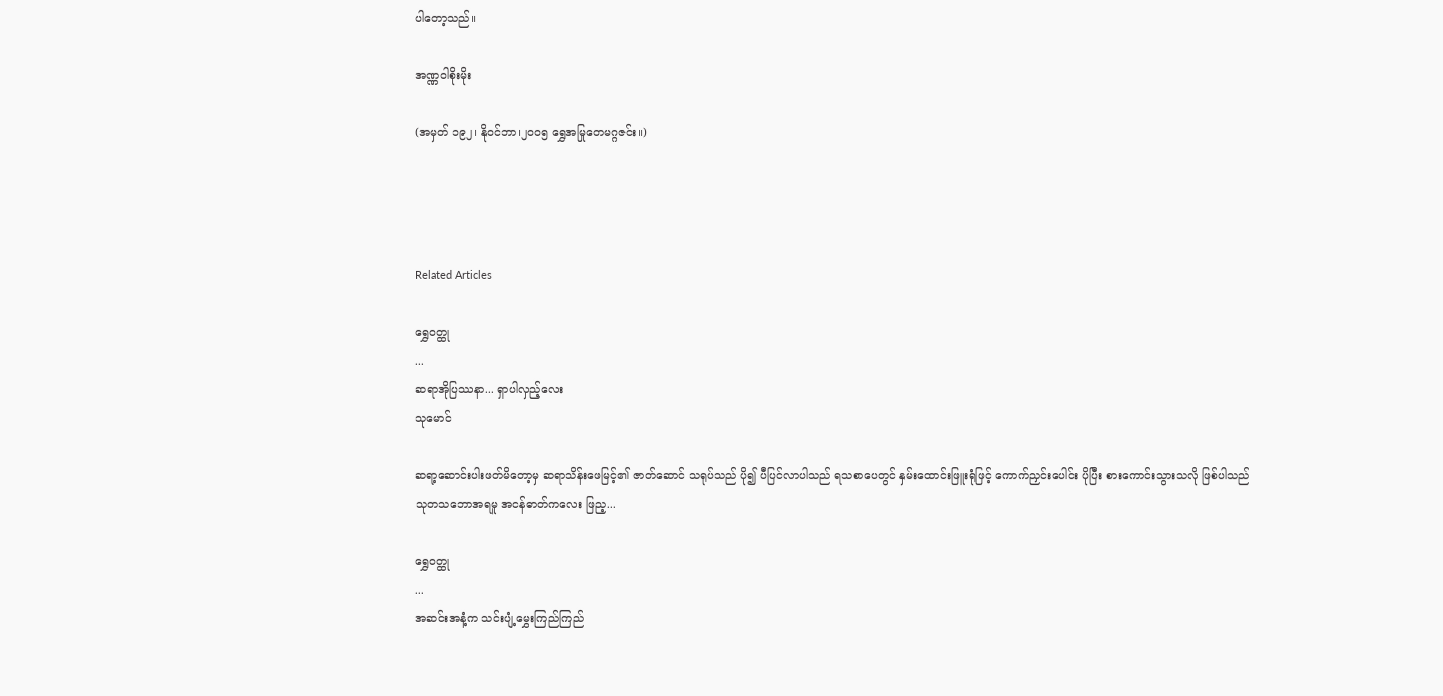ပါတော့သည်။

အဏ္ဏဝါစိုးမိုး

(အမှတ် ၁၉၂၊ နိုဝင်ဘာ၊၂၀၀၅ ရွှေအမြုတေမဂ္ဂဇင်း။)




Related Articles

ရွှေဝတ္ထု
...
ဆရာအိုပြဿနာ... ရှာပါလှည့်လေး
သုမောင်

ဆရာ့ဆောင်းပါးဖတ်မိတော့မှ ဆရာသိန်းဖေမြင့်၏ ဇာတ်ဆောင် သရုပ်သည် ပို၍ ပီပြင်လာပါသည် ရသစာပေတွင် နှမ်းထောင်းဖြူးရုံဖြင့် ကောက်ညှင်းပေါင်း ပိုပြီး စားကောင်းသွားသလို ဖြစ်ပါသည် သုတသဘောအရမူ အငန်ဓာတ်ကလေး ဖြည့...

ရွှေဝတ္ထု
...
အဆင်းအနံ့က သင်းပျံ့မွှေးကြည်ကြည်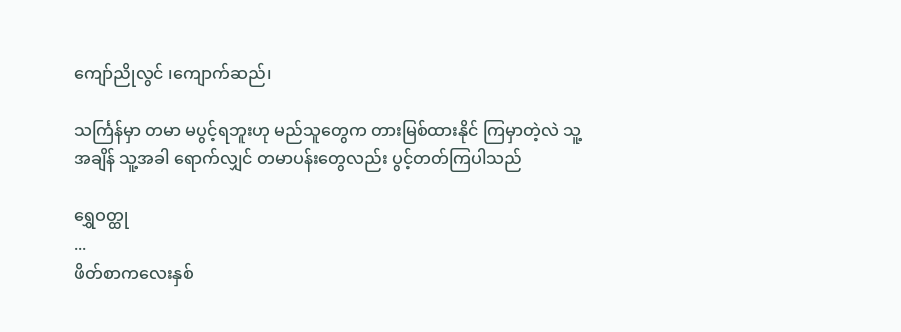ကျော်ညိုလွင် ၊ကျောက်ဆည်၊

သင်္ကြန်မှာ တမာ မပွင့်ရဘူးဟု မည်သူတွေက တားမြစ်ထားနိုင် ကြမှာတဲ့လဲ သူ့အချိန် သူ့အခါ ရောက်လျှင် တမာပန်းတွေလည်း ပွင့်တတ်ကြပါသည်

ရွှေဝတ္ထု
...
ဖိတ်စာကလေးနှစ်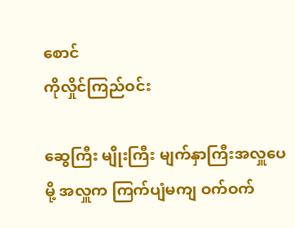စောင်
ကိုလှိုင်ကြည်ဝင်း

ဆွေကြီး မျိုးကြီး မျက်နှာကြီးအလှူပေမို့ အလှူက ကြက်ပျံမကျ ဝက်ဝက်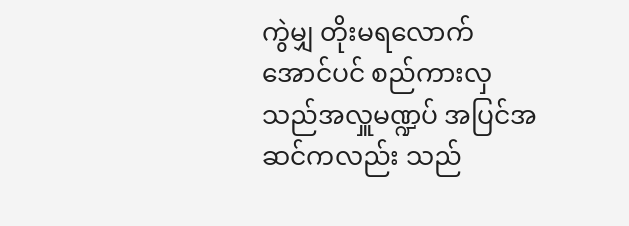ကွဲမျှ တိုးမရလောက်အောင်ပင် စည်ကားလှသည်အလှူမဏ္ဍပ် အပြင်အဆင်ကလည်း သည်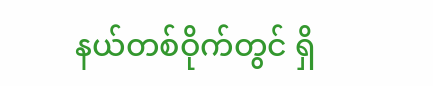နယ်တစ်ဝိုက်တွင် ရှိ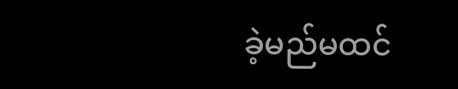ခဲ့မည်မထင်